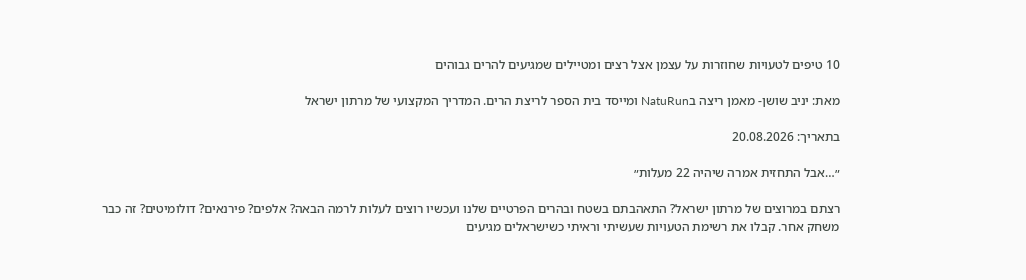10 טיפים לטעויות שחוזרות על עצמן אצל רצים ומטיילים שמגיעים להרים גבוהים

מאת: יניב שושן- מאמן ריצה בNatuRun ומייסד בית הספר לריצת הרים. המדריך המקצועי של מרתון ישראל

בתאריך: 20.08.2026

״…אבל התחזית אמרה שיהיה 22 מעלות״

רצתם במרוצים של מרתון ישראל? התאהבתם בשטח ובהרים הפרטיים שלנו ועכשיו רוצים לעלות לרמה הבאה? אלפים? פירנאים? דולומיטים? זה כבר משחק אחר. קבלו את רשימת הטעויות שעשיתי וראיתי כשישראלים מגיעים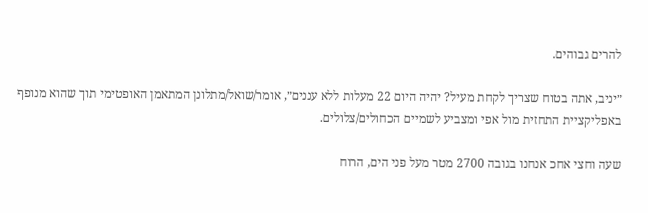להרים גבוהים.

״יניב, אתה בטוח שצריך לקחת מעיל? יהיה היום 22 מעלות ללא עננים״, אומר/שואל/מתלונן המתאמן האופטימי תוך שהוא מנופף באפליקציית התחזית מול אפי ומצביע לשמיים הכחולים/צלולים.

שעה וחצי אחכ אנחנו בגובה 2700 מטר מעל פני הים, הרוח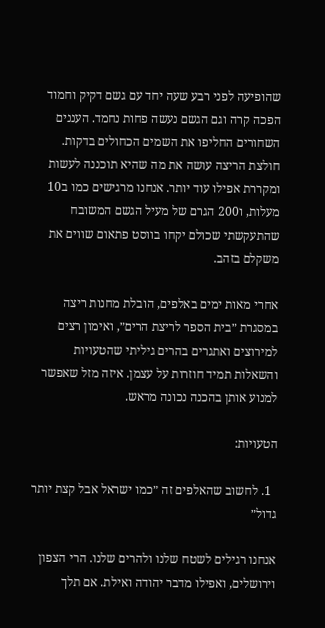שהופיעה לפני רבע שעה יחד עם גשם דקיק וחמוד הפכה קרה וגם הגשם נעשה פחות נחמד. העננים השחורים החליפו את השמים הכחולים בדקות. חולצת הריצה עושה את מה שהיא תוכננה לעשות ומקררת אפילו עוד יותר. אנחנו מרגישים כמו ב10 מעלות, ו200 הגרם של מעיל הגשם המשובח שהתעקשתי שכולם יקחו בווסט פתאום שווים את משקלם בזהב.

אחרי מאות ימים באלפים, הובלת מחנות ריצה במסגרת ״בית הספר לריצת הרים״, ואימון רצים למירוצים ואתגרים בהרים גיליתי שהטעויות והשאלות תמיד חוזרות על עצמן. איזה מזל שאפשר למנוע אותן בהכנה נכונה מראש.

הטעויות:

  1. לחשוב שהאלפים זה ״כמו ישראל אבל קצת יותר גדול״

אנחנו רגילים לשטח שלנו ולהרים שלנו. הרי הצפון וירושלים, ואפילו מדבר יהודה ואילת. אם תלך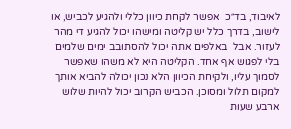לאיבוד, בד״כ  אפשר לקחת כיוון כללי ולהגיע לכביש, או לישוב, בדרך כלל יש קליטה ומישהו יכול להגיע די מהר לעזור. אבל  באלפים אתה יכול להסתובב ימים שלמים בלי לפגוש אף אחד. הקליטה היא לא משהו שאפשר לסמוך עליו, ולקיחת הכיוון הלא נכון יכולה להביא אותך למקום תלול ומסוכן. הכביש הקרוב יכול להיות שלוש ארבע שעות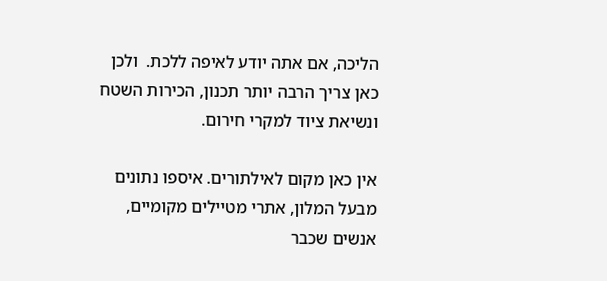הליכה, אם אתה יודע לאיפה ללכת.  ולכן כאן צריך הרבה יותר תכנון, הכירות השטח ונשיאת ציוד למקרי חירום.

אין כאן מקום לאילתורים. איספו נתונים מבעל המלון, אתרי מטיילים מקומיים, אנשים שכבר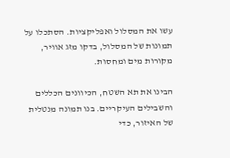עשו את המסלול ואפליקציות. הסתכלו על תמונות של המסלול, בדקו מזג אוויר, מקורות מים ומחסות.

הבינו את תא השטח, הכיוונים הכללים והשבילים העיקריים. בנו תמונה מנטלית של האיזור, כדי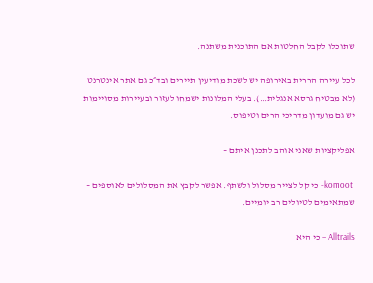שתוכלו לקבל החלטות אם התוכנית משתנה.

לכל עיירה הררית באירופה יש לשכת מודיעין תיירים ובד״כ גם אתר אינטרנט (לא מבטיח גרסא אנגלית…). בעלי המלונות ישמחו לעזור ובעיירות מסויימות יש גם מועדון מדריכי הרים וטיפוס.

אפליקציות שאני אוהב לתכנן איתם –

 komoot- כי קל לצייר מסלול ולשתף. אפשר לקבץ את המסלולים לאוספים – שמתאימים לטיולים רב יומיים.

Alltrails – כי היא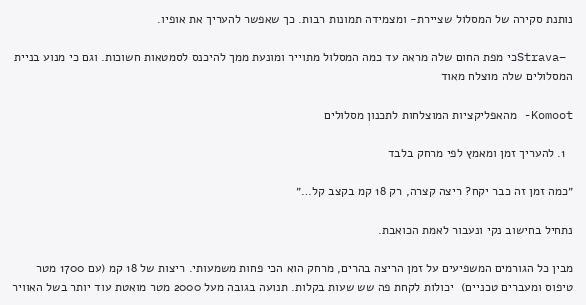נותנת סקירה של המסלול שציירת- ומצמידה תמונות רבות. כך שאפשר להעריך את אופיו.

 –Stravaכי מפת החום שלה מראה עד כמה המסלול מתוייר ומונעת ממך להיכנס לסמטאות חשוכות. וגם כי מנוע בניית המסלולים שלה מוצלח מאוד

Komoot- מהאפליקציות המוצלחות לתכנון מסלולים

  1. להעריך זמן ומאמץ לפי מרחק בלבד

״כמה זמן זה כבר יקח? ריצה קצרה, רק 18 קמ בקצב קל…״

נתחיל בחישוב נקי ונעבור לאמת הכואבת.

מבין כל הגורמים המשפיעים על זמן הריצה בהרים, מרחק הוא הכי פחות משמעותי. ריצות של 18 קמ (עם 1700 מטר טיפוס ומעברים טכניים)  יכולות לקחת פה שש שעות בקלות. תנועה בגובה מעל 2000 מטר מואטת עוד יותר בשל האוויר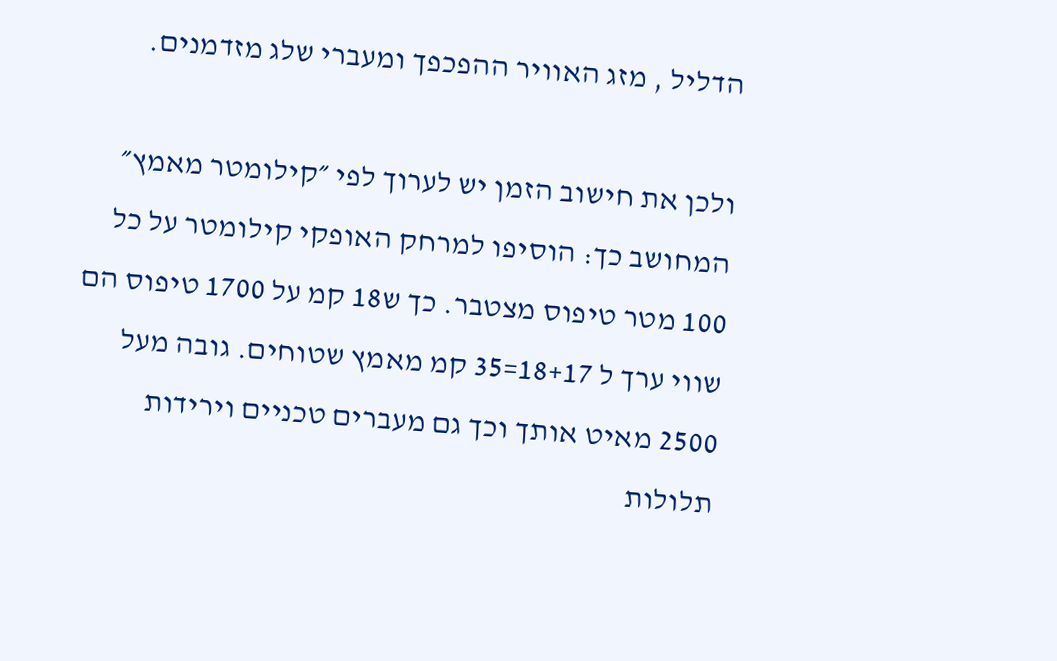הדליל , מזג האוויר ההפכפך ומעברי שלג מזדמנים.

ולכן את חישוב הזמן יש לערוך לפי ״קילומטר מאמץ״ המחושב כך: הוסיפו למרחק האופקי קילומטר על כל 100 מטר טיפוס מצטבר. כך ש18 קמ על 1700 טיפוס הם שווי ערך ל 18+17=35 קמ מאמץ שטוחים. גובה מעל 2500 מאיט אותך וכך גם מעברים טכניים וירידות תלולות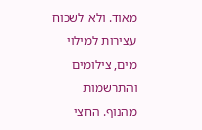מאוד. ולא לשכוח עצירות למילוי מים, צילומים והתרשמות מהנוף. החצי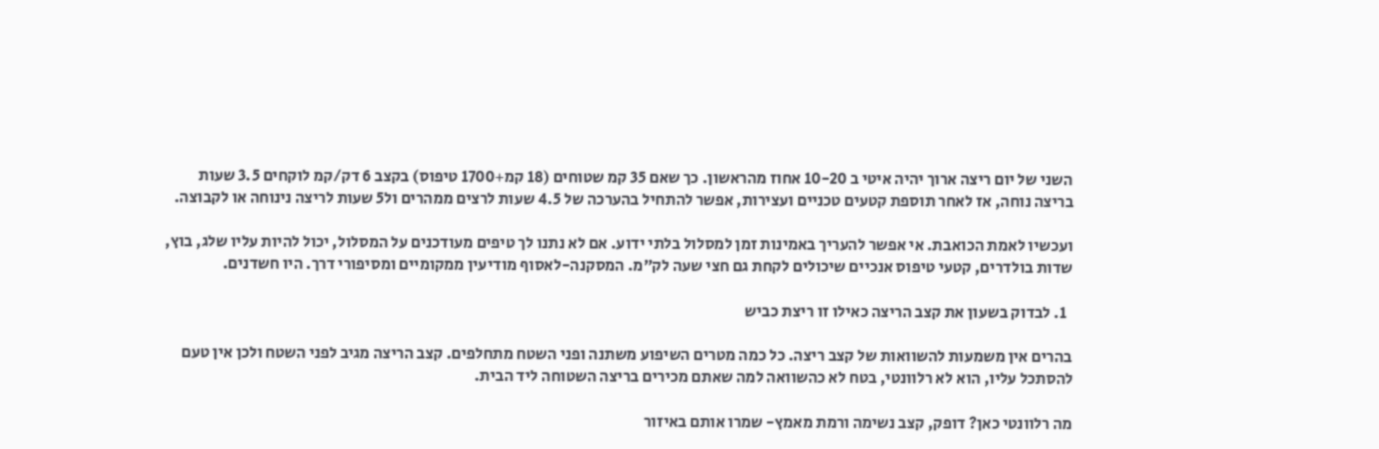השני של יום ריצה ארוך יהיה איטי ב 10-20 אחוז מהראשון. כך שאם 35 קמ שטוחים (18 קמ+1700 טיפוס) בקצב 6 דק/קמ לוקחים 3.5 שעות בריצה נוחה, אז לאחר תוספת קטעים טכניים ועצירות, אפשר להתחיל בהערכה של 4.5 שעות לרצים ממהרים ול5 שעות לריצה נינוחה או לקבוצה.

ועכשיו לאמת הכואבת. אי אפשר להעריך באמינות זמן למסלול בלתי ידוע. אם לא נתנו לך טיפים מעודכנים על המסלול, יכול להיות עליו שלג, בוץ,  שדות בולדרים, קטעי טיפוס אנכיים שיכולים לקחת גם חצי שעה לק״מ. המסקנה-לאסוף מודיעין ממקומיים ומסיפורי דרך. היו חשדנים.

  1. לבדוק בשעון את קצב הריצה כאילו זו ריצת כביש

בהרים אין משמעות להשוואות של קצב ריצה. כל כמה מטרים השיפוע משתנה ופני השטח מתחלפים. קצב הריצה מגיב לפני השטח ולכן אין טעם להסתכל עליו, הוא לא רלוונטי, בטח לא כהשוואה למה שאתם מכירים בריצה השטוחה ליד הבית.

מה רלוונטי כאן? דופק, קצב נשימה ורמת מאמץ- שמרו אותם באיזור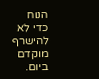הנוח כדי לא להישרף מוקדם ביום.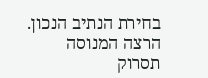בחירת הנתיב הנכון. הרצה המנוסה תסרוק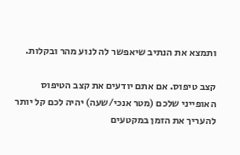ותמצא את הנתיב שיאפשר לה לנוע מהר ובקלות.

קצב טיפוס. אם אתם יודעים את קצב הטיפוס האופייני שלכם (מטר אנכי/שעה) יהיה לכם קל יותר להעריך את הזמן במקטעים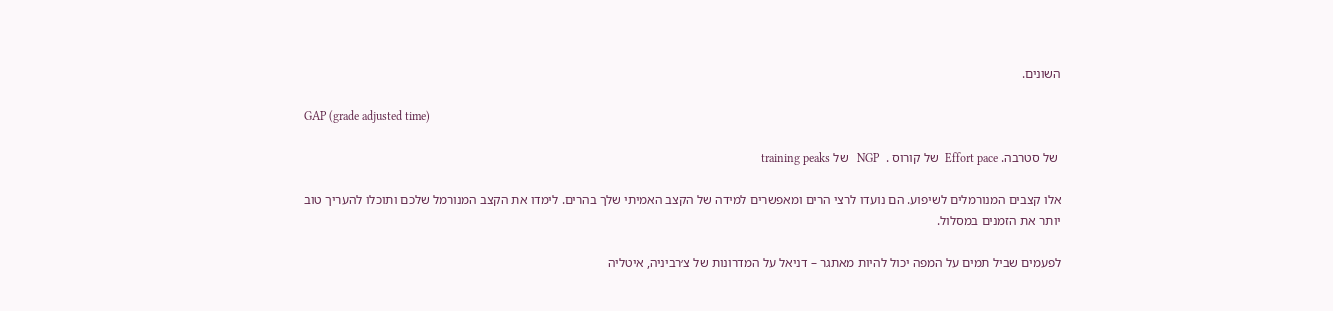השונים.

GAP (grade adjusted time)

 של סטרבה. Effort pace  של קורוס .  NGP   של training peaks

אלו קצבים המנורמלים לשיפוע. הם נועדו לרצי הרים ומאפשרים למידה של הקצב האמיתי שלך בהרים. לימדו את הקצב המנורמל שלכם ותוכלו להעריך טוב יותר את הזמנים במסלול.

לפעמים שביל תמים על המפה יכול להיות מאתגר – דניאל על המדרונות של צ׳רביניה, איטליה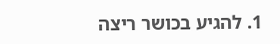1. להגיע בכושר ריצה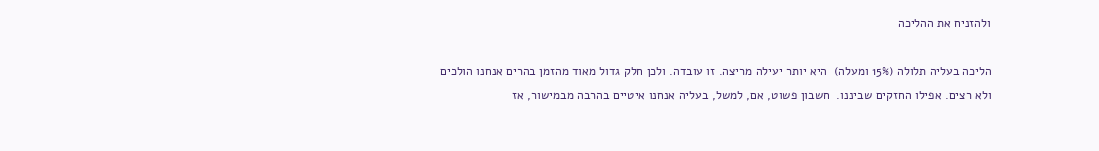ולהזניח את ההליכה

הליכה בעליה תלולה (15% ומעלה)  היא יותר יעילה מריצה. זו עובדה. ולכן חלק גדול מאוד מהזמן בהרים אנחנו הולכים ולא רצים. אפילו החזקים שביננו.  חשבון פשוט, אם, למשל, בעליה אנחנו איטיים בהרבה מבמישור, אז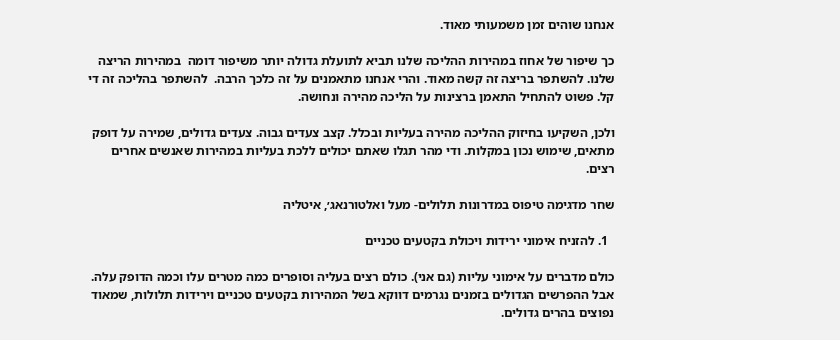אנחנו שוהים זמן משמעותי מאוד.

כך שיפור של אחוז במהירות ההליכה שלנו תביא לתועלת גדולה יותר משיפור דומה  במהירות הריצה שלנו. להשתפר בריצה זה קשה מאוד. והרי אנחנו מתאמנים על זה כלכך הרבה.  להשתפר בהליכה זה די קל. פשוט להתחיל התאמן ברצינות על הליכה מהירה ונחושה.

ולכן, השקיעו בחיזוק ההליכה מהירה בעליות ובכלל. קצב צעדים גבוה. צעדים גדולים, שמירה על דופק מתאים, שימוש נכון במקלות. ודי מהר תגלו שאתם יכולים ללכת בעליות במהירות שאנשים אחרים רצים.

שחר מדגימה טיפוס במדרונות תלולים- מעל ואלטורנאג׳, איטליה

  1. להזניח אימוני ירידות ויכולת בקטעים טכניים

כולם מדברים על אימוני עליות (גם אני). כולם רצים בעליה וסופרים כמה מטרים עלו וכמה הדופק עלה. אבל ההפרשים הגדולים בזמנים נגרמים דווקא בשל המהירות בקטעים טכניים וירידות תלולות, שמאוד נפוצים בהרים גדולים.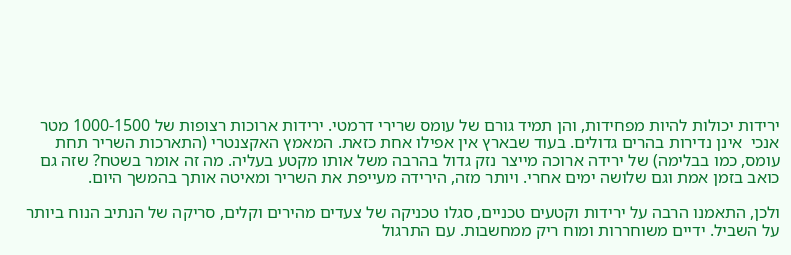ירידות יכולות להיות מפחידות, והן תמיד גורם של עומס שרירי דרמטי. ירידות ארוכות רצופות של 1000-1500 מטר אנכי  אינן נדירות בהרים גדולים. בעוד שבארץ אין אפילו אחת כזאת. המאמץ האקצנטרי (התארכות השריר תחת עומס, כמו בבלימה) של ירידה ארוכה מייצר נזק גדול בהרבה משל אותו מקטע בעליה. מה זה אומר בשטח? שזה גם כואב בזמן אמת וגם שלושה ימים אחרי. ויותר מזה, הירידה מעייפת את השריר ומאיטה אותך בהמשך היום.

ולכן, התאמנו הרבה על ירידות וקטעים טכניים, סגלו טכניקה של צעדים מהירים וקלים, סריקה של הנתיב הנוח ביותר על השביל. ידיים משוחררות ומוח ריק ממחשבות. עם התרגול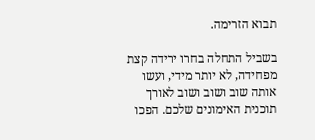תבוא הזרימה.

בשביל התחלה בחרו ירידה קצת מפחידה, לא יותר מידי, ועשו אותה שוב ושוב ושוב לאורך תוכנית האימונים שלכם. הפכו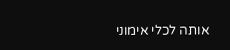אותה לכלי אימוני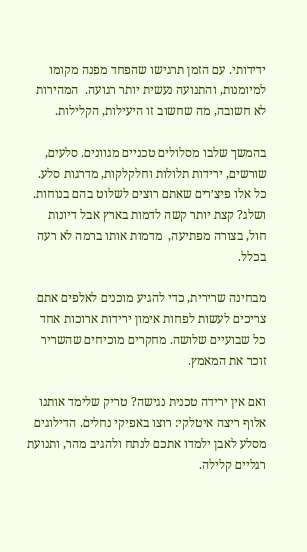ידידותי. עם הזמן תרגישו שהפחד מפנה מקומו למיומנות, והתנועה נעשית יותר רגועה.  המהירות לא חשובה, מה שחשוב זו היעילות, הקלילות.

בהמשך שלבו מסלולים טכניים מגוונים. סלעים, שורשים, ירידות תלולות וחלקלקות, מדרגות סלע. כל אלו פיצ׳רים שאתם רוצים לשלוט בהם בנוחות. ושלג? קצת יותר קשה לדמות בארץ אבל דיונות חול, בצורה מפתיעה,  מדמות אותו ברמה לא רעה בכלל.

מבחינה שרירית, כדי להגיע מוכנים לאלפים אתם צריכים לעשות לפחות אימון ירידות ארוכות אחד כל שבועיים שלושה. מחקרים מוכיחים שהשריר זוכר את המאמץ.

ואם אין ירידה טכנית נגישה? טריק שלימד אותנו אלוף ריצה איטלקי: רוצו באפיקי נחלים. הדילוגים מסלע לאבן ילמדו אתכם לנתח ולהגיב מהר, ותנועת רגליים קלילה.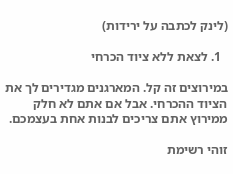(לינק לכתבה על ירידות)

  1. לצאת ללא ציוד הכרחי

במירוצים זה קל. המארגנים מגדירים לך את הציוד ההכרחי. אבל אם אתם לא חלק ממירוץ אתם צריכים לבנות אחת בעצמכם.

זוהי רשימת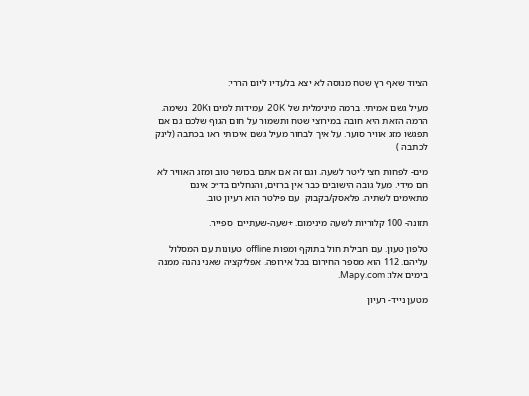הציוד שאף רץ שטח מנוסה לא יצא בלעדיו ליום הררי:

מעיל גשם אמיתי. ברמה מינימלית של 20K  עמידות למים ו20K  נשימה. הרמה הזאת היא חובה במירוצי שטח ותשמור על חום הגוף שלכם גם אם תפגשו מזג אוויר סוער. על איך לבחור מעיל גשם איכותי ראו בכתבה (לינק לכתבה )

מים- לפחות חצי ליטר לשעה. וגם זה אם אתם בכושר טוב ומזג האוויר לא חם מידי. מעל גובה הישובים כבר אין ברזים, והנחלים בד״כ אינם מתאימים לשתיה. פלאסק/בקבוק  עם פילטר הוא רעיון טוב.

תזונה- 100 קלוריות לשעה מינימום. +שעה-שעתיים  ספייר.

טלפון טעון. עם חבילת חול בתוקף ומפות offline  טעונות עם המסלול עליהם. 112 הוא מספר החירום בכל אירופה. אפליקציה שאני נהנה ממנה בימים אלו: Mapy.com.

מטען נייד- רעיון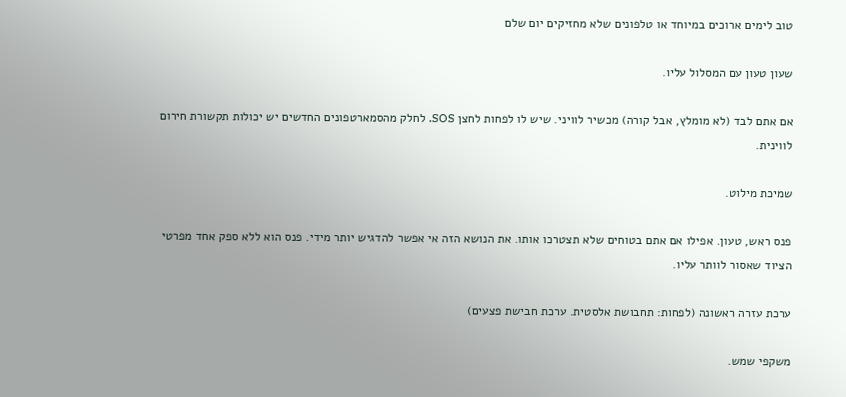טוב לימים ארוכים במיוחד או טלפונים שלא מחזיקים יום שלם

שעון טעון עם המסלול עליו.

אם אתם לבד (לא מומלץ, אבל קורה) מכשיר לוויני. שיש לו לפחות לחצן SOS. לחלק מהסמארטפונים החדשים יש יכולות תקשורת חירום לווינית.

שמיכת מילוט.

פנס ראש, טעון. אפילו אם אתם בטוחים שלא תצטרכו אותו. את הנושא הזה אי אפשר להדגיש יותר מידי. פנס הוא ללא ספק אחד מפרטי הציוד שאסור לוותר עליו.

ערכת עזרה ראשונה (לפחות: תחבושת אלסטית. ערכת חבישת פצעים)

משקפי שמש.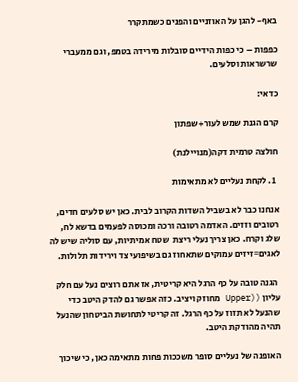באף- להגן על האוזניים והפנים כשמתקרר

כפפות – כי כפות הידיים סובלות מירידה בטמפ, וגם ממעברי שרשראות וסלעים.

כדאי:

קרם הגנת שמש לעור+שפתון

חולצה טרמית דקה(מנויילנת)

  1. לקחת נעליים לא מתאימות

אנחנו כבר לא בשביל השדות הקרוב לבית. כאן יש סלעים חדים, רטובים וזזים. האדמה רטובה ורכה ומכוסה לפעמים בדשא לח,  שלג וקרח. כאן צריך נעלי ריצת  שטח אמיתיות, עם סוליה שיש לה לאגים=זיזים עמוקים שתאחוז גם בשיפועי צד וירידות תלולות.

 הגנה טובה על כף הרגל היא קריטית, אז אתם רוצים נעל עם חלק עליון ((Upper מחוזק ויציב. כזה אפשר גם להדק היטב כדי שהנעל לא תזוז על כף הרגל. זה קריטי לתחושת הביטחון שהנעל תהיה מהודקת היטב.

האופנה של נעליים סופר משככות פחות מתאימה כאן, כי שיכוך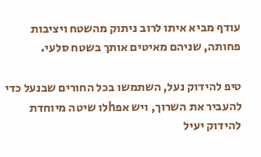עודף מביא איתו לרוב ניתוק מהשטח ויציבות פחותה, שניהם מאיטים אותך בשטח סלעי.

טיפ להידוק נעל, השתמשו בכל החורים שבנעל כדי להעביר את השרוך, ויש אפhלו שיטה מיוחדת להידוק יעיל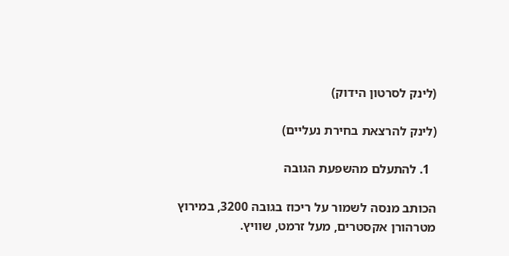(לינק לסרטון הידוק)

(לינק להרצאת בחירת נעליים)

  1. להתעלם מהשפעת הגובה

הכותב מנסה לשמור על ריכוז בגובה 3200, במירוץ מטרהורן אקסטרים, מעל זרמט, שוויץ.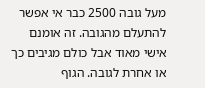מעל גובה 2500 כבר אי אפשר להתעלם מהגובה. זה אומנם אישי מאוד אבל כולם מגיבים כך או אחרת לגובה. הגוף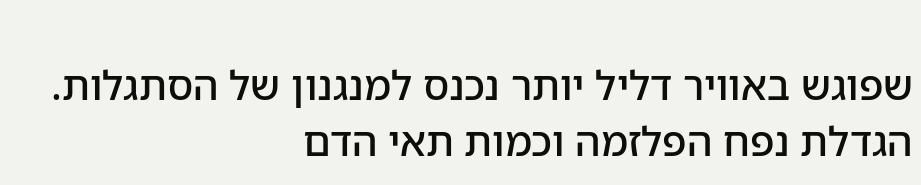שפוגש באוויר דליל יותר נכנס למנגנון של הסתגלות. הגדלת נפח הפלזמה וכמות תאי הדם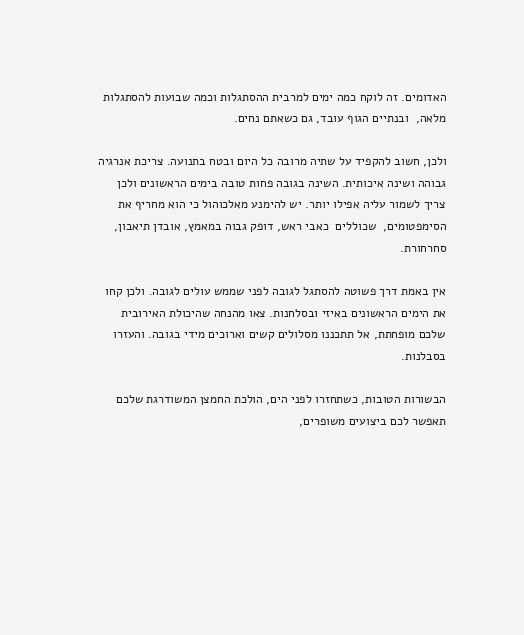האדומים. זה לוקח כמה ימים למרבית ההסתגלות וכמה שבועות להסתגלות מלאה,  ובנתיים הגוף עובד, גם כשאתם נחים.

ולכן, חשוב להקפיד על שתיה מרובה כל היום ובטח בתנועה. צריכת אנרגיה גבוהה ושינה איכותית. השינה בגובה פחות טובה בימים הראשונים ולכן צריך לשמור עליה אפילו יותר. יש להימנע מאלכוהול כי הוא מחריף את הסימפטומים,  שכוללים  כאבי ראש, דופק גבוה במאמץ, אובדן תיאבון, סחרחורת.

אין באמת דרך פשוטה להסתגל לגובה לפני שממש עולים לגובה. ולכן קחו את הימים הראשונים באיזי ובסלחנות. צאו מהנחה שהיכולת האירובית שלכם מופחתת, אל תתכננו מסלולים קשים וארוכים מידי בגובה. והעזרו בסבלנות.

הבשורות הטובות, כשתחזרו לפני הים, הולכת החמצן המשודרגת שלכם תאפשר לכם ביצועים משופרים,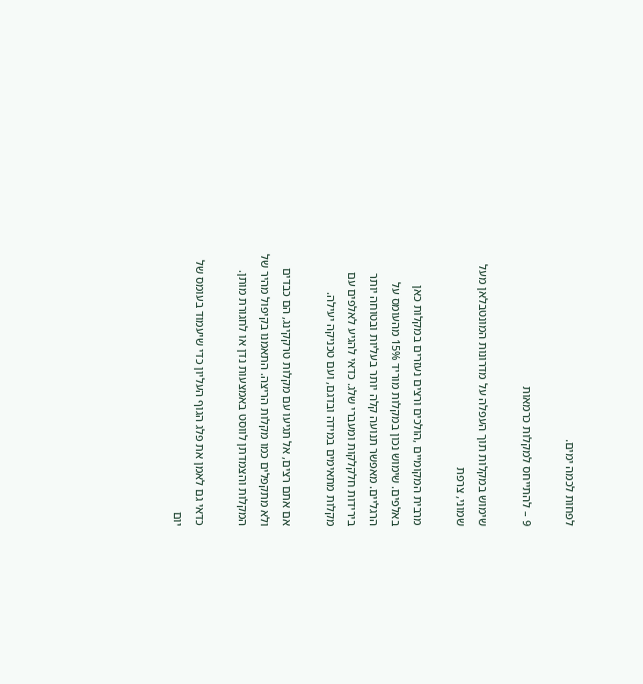לפחות לכמה ימים.

9 – להתייחס למקלות כרמאות

שימוש במקלות תוך העפלה על מדרונות המונטבלאן מעל שמוני, צרפת

מרבית המקומיים ,הולכים ורצים נעזרים במקלות כאן באלפים. שימוש נכון במקלות מוריד 15% מהעומס על הרגליים. מאפשר תנועה קלה יותר בעליות ובטוחה יותר בירידות חלקלקות ומעברי שלג. כדאי להגיע לאלפים עם מקלות מתאימים במידה ובדגם, ועם טכניקה יעילה.

אם אתם רצים, אל תגיעו עם מקלות טרקקינג, הם כבדים ולא מתקפלים כמו מקלות הריצה. התאמנו בקיפול מהיר של המקלות והצמדתן לווסט באמצעות נדן או לחגורת מותן.

כדאי גם לאמן את פלג הגוף העליון כדי שיעמוד בעומס של יום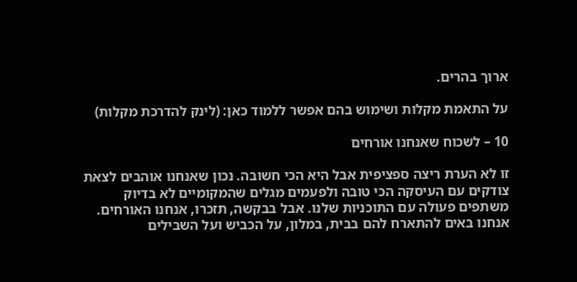ארוך בהרים.

על התאמת מקלות ושימוש בהם אפשר ללמוד כאן: (לינק להדרכת מקלות)

10 – לשכוח שאנחנו אורחים

זו לא הערת ריצה ספציפית אבל היא הכי חשובה. נכון שאנחנו אוהבים לצאת צודקים עם העיסקה הכי טובה ולפעמים מגלים שהמקומיים לא בדיוק משתפים פעולה עם התוכניות שלנו. אבל בבקשה, תזכרו, אנחנו האורחים. אנחנו באים להתארח להם בבית, במלון, על הכביש ועל השבילים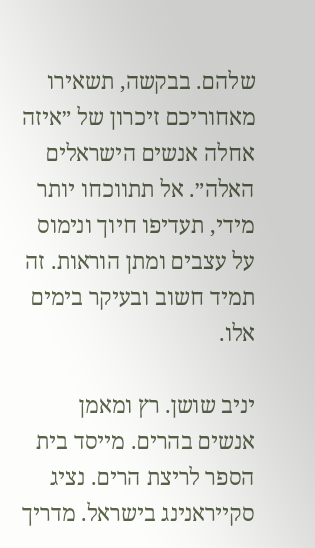שלהם. בבקשה, תשאירו מאחוריכם זיכרון של ״איזה אחלה אנשים הישראלים האלה״. אל תתווכחו יותר מידי, תעדיפו חיוך ונימוס על עצבים ומתן הוראות. זה תמיד חשוב ובעיקר בימים אלו.

יניב שושן. רץ ומאמן אנשים בהרים. מייסד בית הספר לריצת הרים. נציג סקייראנינג בישראל. מדריך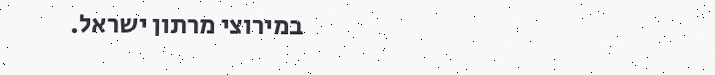במירוצי מרתון ישראל.